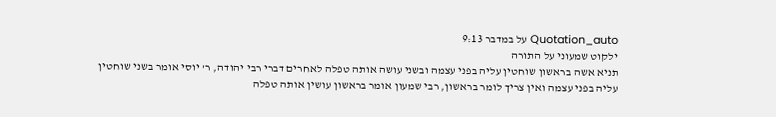Quotation_auto על במדבר 9:13
ילקוט שמעוני על התורה
תניא אשה בראשון שוחטין עליה בפני עצמה ובשני עושה אותה טפלה לאחרים דברי רבי יהודה, ר' יוסי אומר בשני שוחטין עליה בפני עצמה ואין צריך לומר בראשון, רבי שמעון אומר בראשון עושין אותה טפלה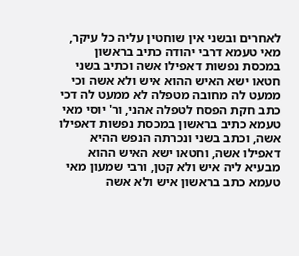לאחרים ובשני אין שוחטין עליה כל עיקר, מאי טעמא דרבי יהודה כתיב בראשון במכסת נפשות דאפילו אשה וכתיב בשני חטאו ישא האיש ההוא איש ולא אשה וכי ממעט לה מחובה מטפלה לא ממעט לה דכי כתב חקת הפסח לטפלה אהני, ור' יוסי מאי טעמא כתיב בראשון במכסת נפשות דאפילו אשה, וכתב בשני ונכרתה הנפש ההיא דאפילו אשה, וחטאו ישא האיש ההוא מבעיא ליה איש ולא קטן, ורבי שמעון מאי טעמא כתב בראשון איש ולא אשה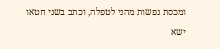ומכסת נפשות מהני לטפלה, וכתב בשני חטאו ישא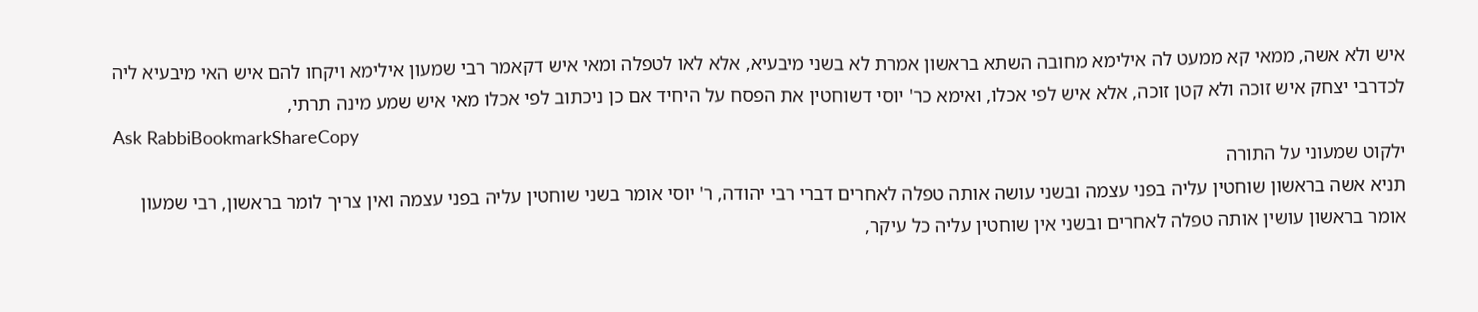איש ולא אשה, ממאי קא ממעט לה אילימא מחובה השתא בראשון אמרת לא בשני מיבעיא, אלא לאו לטפלה ומאי איש דקאמר רבי שמעון אילימא ויקחו להם איש האי מיבעיא ליה לכדרבי יצחק איש זוכה ולא קטן זוכה, אלא איש לפי אכלו, ואימא כר' יוסי דשוחטין את הפסח על היחיד אם כן ניכתוב לפי אכלו מאי איש שמע מינה תרתי,
Ask RabbiBookmarkShareCopy
ילקוט שמעוני על התורה
תניא אשה בראשון שוחטין עליה בפני עצמה ובשני עושה אותה טפלה לאחרים דברי רבי יהודה, ר' יוסי אומר בשני שוחטין עליה בפני עצמה ואין צריך לומר בראשון, רבי שמעון אומר בראשון עושין אותה טפלה לאחרים ובשני אין שוחטין עליה כל עיקר,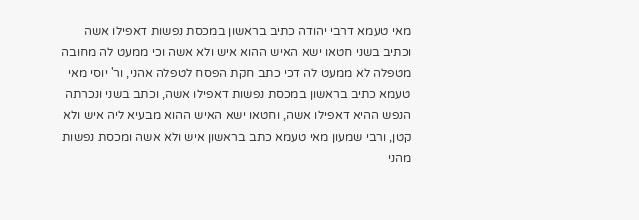מאי טעמא דרבי יהודה כתיב בראשון במכסת נפשות דאפילו אשה וכתיב בשני חטאו ישא האיש ההוא איש ולא אשה וכי ממעט לה מחובה מטפלה לא ממעט לה דכי כתב חקת הפסח לטפלה אהני, ור' יוסי מאי טעמא כתיב בראשון במכסת נפשות דאפילו אשה, וכתב בשני ונכרתה הנפש ההיא דאפילו אשה, וחטאו ישא האיש ההוא מבעיא ליה איש ולא קטן, ורבי שמעון מאי טעמא כתב בראשון איש ולא אשה ומכסת נפשות מהני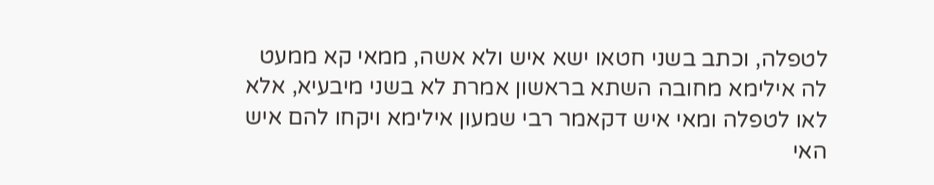לטפלה, וכתב בשני חטאו ישא איש ולא אשה, ממאי קא ממעט לה אילימא מחובה השתא בראשון אמרת לא בשני מיבעיא, אלא לאו לטפלה ומאי איש דקאמר רבי שמעון אילימא ויקחו להם איש האי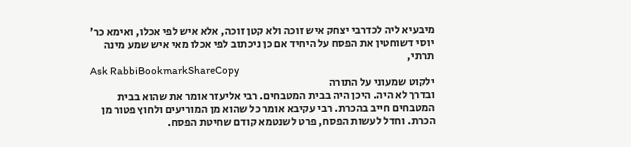מיבעיא ליה לכדרבי יצחק איש זוכה ולא קטן זוכה, אלא איש לפי אכלו, ואימא כר' יוסי דשוחטין את הפסח על היחיד אם כן ניכתוב לפי אכלו מאי איש שמע מינה תרתי,
Ask RabbiBookmarkShareCopy
ילקוט שמעוני על התורה
ובדרך לא היה. היכן היה בבית המטבחים. רבי אליעזר אומר את שהוא בבית המטבחים חייב בהכרת. רבי עקיבא אומר כל שהוא מן המוריעים ולחוץ פטור מן הכרת. וחדל לעשות הפסח, פרט לשנטמא קודם שחיטת הפסח.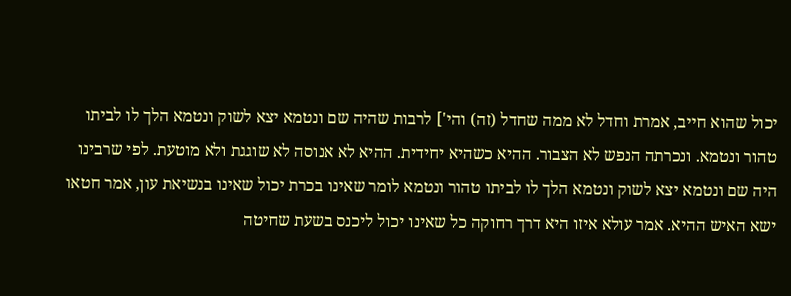יכול שהוא חייב, אמרת וחדל לא ממה שחדל (זה) והי'] לרבות שהיה שם ונטמא יצא לשוק ונטמא הלך לו לביתו טהור ונטמא. ונכרתה הנפש לא הצבור. ההיא כשהיא יחידית. ההיא לא אנוסה לא שוגגת ולא מוטעת. לפי שרבינו היה שם ונטמא יצא לשוק ונטמא הלך לו לביתו טהור ונטמא לומר שאינו בכרת יכול שאינו בנשיאת עון, אמר חטאו ישא האיש ההיא. אמר עולא איזו היא דרך רחוקה כל שאינו יכול ליכנס בשעת שחיטה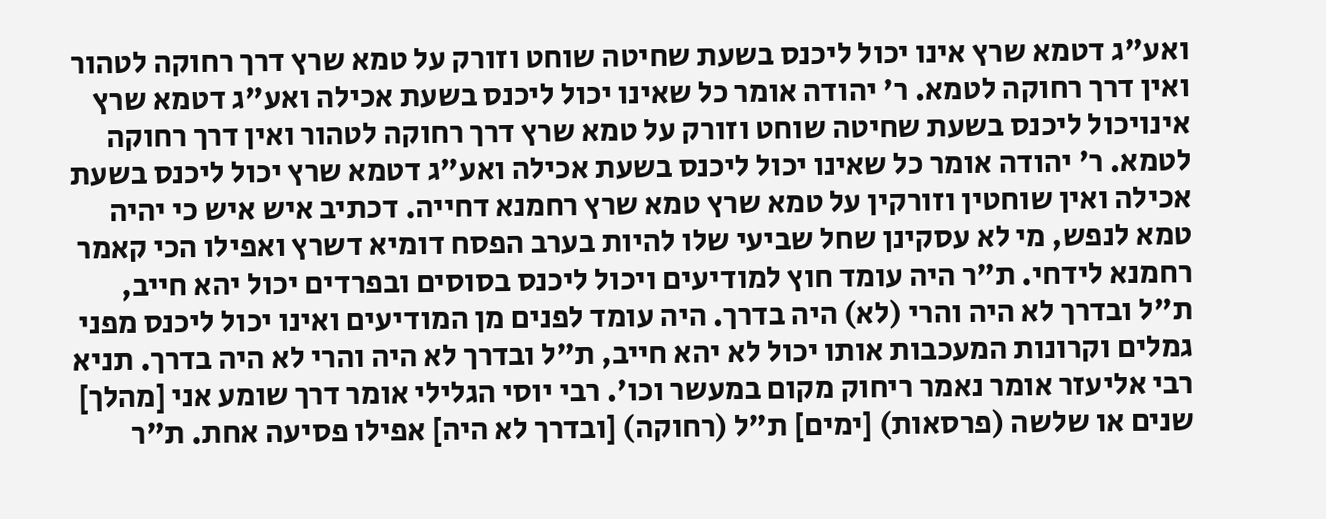ואע"ג דטמא שרץ אינו יכול ליכנס בשעת שחיטה שוחט וזורק על טמא שרץ דרך רחוקה לטהור ואין דרך רחוקה לטמא. ר' יהודה אומר כל שאינו יכול ליכנס בשעת אכילה ואע"ג דטמא שרץ אינויכול ליכנס בשעת שחיטה שוחט וזורק על טמא שרץ דרך רחוקה לטהור ואין דרך רחוקה לטמא. ר' יהודה אומר כל שאינו יכול ליכנס בשעת אכילה ואע"ג דטמא שרץ יכול ליכנס בשעת אכילה ואין שוחטין וזורקין על טמא שרץ טמא שרץ רחמנא דחייה. דכתיב איש איש כי יהיה טמא לנפש, מי לא עסקינן שחל שביעי שלו להיות בערב הפסח דומיא דשרץ ואפילו הכי קאמר רחמנא לידחי. ת"ר היה עומד חוץ למודיעים ויכול ליכנס בסוסים ובפרדים יכול יהא חייב, ת"ל ובדרך לא היה והרי (לא) היה בדרך. היה עומד לפנים מן המודיעים ואינו יכול ליכנס מפני גמלים וקרונות המעכבות אותו יכול לא יהא חייב, ת"ל ובדרך לא היה והרי לא היה בדרך. תניא רבי אליעזר אומר נאמר ריחוק מקום במעשר וכו'. רבי יוסי הגלילי אומר דרך שומע אני [מהלך] שנים או שלשה (פרסאות) [ימים] ת"ל (רחוקה) [ובדרך לא היה] אפילו פסיעה אחת. ת"ר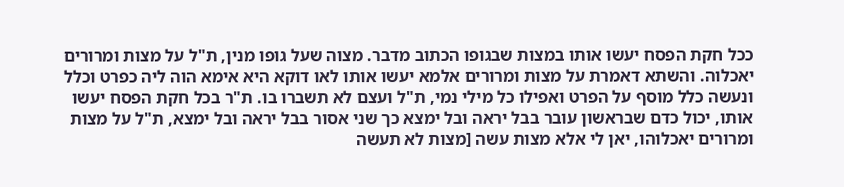ככל חקת הפסח יעשו אותו במצות שבגופו הכתוב מדבר. מצוה שעל גופו מנין, ת"ל על מצות ומרורים יאכלוה. והשתא דאמרת על מצות ומרורים אלמא יעשו אותו לאו דוקא היא אימא הוה ליה כפרט וכלל ונעשה כלל מוסף על הפרט ואפילו כל מילי נמי, ת"ל ועצם לא תשברו בו. ת"ר בכל חקת הפסח יעשו אותו, יכול כדם שבראשון עובר בבל יראה ובל ימצא כך שני אסור בבל יראה ובל ימצא, ת"ל על מצות ומרורים יאכלוהו, יאן לי אלא מצות עשה [מצות לא תעשה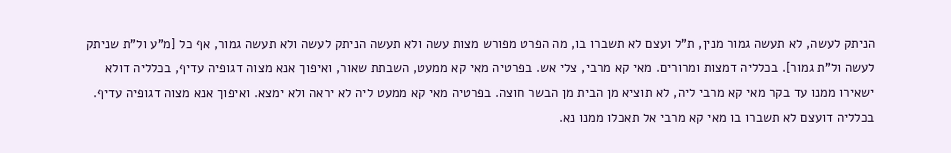הניתק לעשה, לא תעשה גמור מנין, ת"ל ועצם לא תשברו בו, מה הפרט מפורש מצות עשה ולא תעשה הניתק לעשה ולא תעשה גמור, אף כל [מ"ע ול"ת שניתק לעשה ול"ת גמור]. בכלליה דמצות ומרורים. מאי קא מרבי, צלי אש. בפרטיה מאי קא ממעט, השבתת שאור, ואיפוך אנא מצוה דגופיה עדיף, בכלליה דולא ישאירו ממנו עד בקר מאי קא מרבי ליה, לא תוציא מן הבית מן הבשר חוצה. בפרטיה מאי קא ממעט ליה לא יראה ולא ימצא. ואיפוך אנא מצוה דגופיה עדיף. בכלליה דועצם לא תשברו בו מאי קא מרבי אל תאכלו ממנו נא.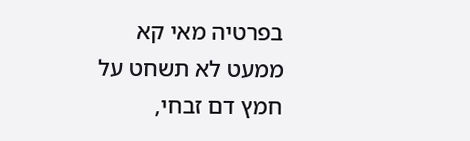בפרטיה מאי קא ממעט לא תשחט על חמץ דם זבחי,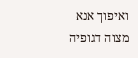ואיפוך אנא מצוה דגופיה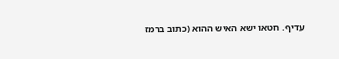עדיף. חטאו ישא האיש ההוא (כתוב ברמז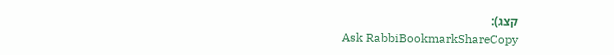קצג):
Ask RabbiBookmarkShareCopy